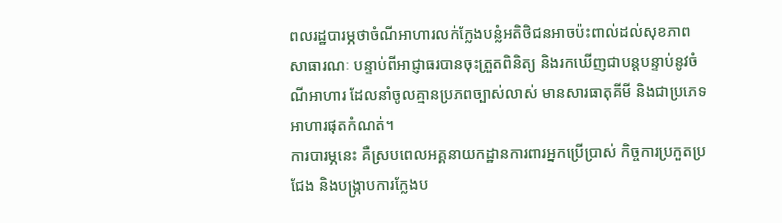ពលរដ្ឋបារម្ភថាចំណីអាហារលក់ក្លែងបន្លំអតិថិជនអាចប៉ះពាល់ដល់សុខភាពសាធារណៈ បន្ទាប់ពីអាជ្ញាធរបានចុះត្រួតពិនិត្យ និងរកឃើញជាបន្តបន្ទាប់នូវចំណីអាហារ ដែលនាំចូលគ្មានប្រភពច្បាស់លាស់ មានសារធាតុគីមី និងជាប្រភេទអាហារផុតកំណត់។
ការបារម្ភនេះ គឺស្របពេលអគ្គនាយកដ្ឋានការពារអ្នកប្រើប្រាស់ កិច្ចការប្រកួតប្រជែង និងបង្រ្កាបការក្លែងប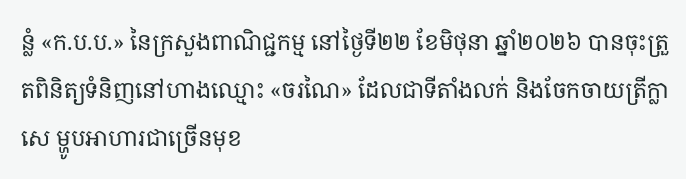ន្លំ «ក.ប.ប.» នៃក្រសួងពាណិជ្ជកម្ម នៅថ្ងៃទី២២ ខែមិថុនា ឆ្នាំ២០២៦ បានចុះត្រួតពិនិត្យទំនិញនៅហាងឈ្មោះ «ចរណៃ» ដែលជាទីតាំងលក់ និងចែកចាយត្រីក្លាសេ ម្ហូបអាហារជាច្រើនមុខ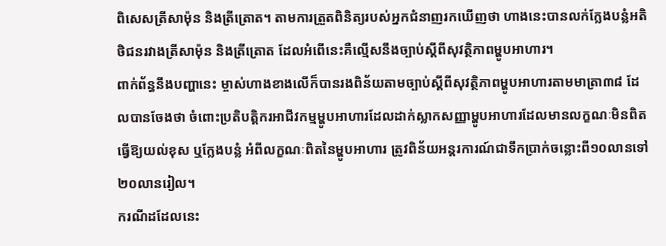ពិសេសត្រីសាម៉ុន និងត្រីត្រោត។ តាមការត្រួតពិនិត្យរបស់អ្នកជំនាញរកឃើញថា ហាងនេះបានលក់ក្លែងបន្លំអតិថិជនរវាងត្រីសាម៉ុន និងត្រីត្រោត ដែលអំពើនេះគឺល្មើសនឹងច្បាប់ស្តីពីសុវត្ថិភាពម្ហូបអាហារ។
ពាក់ព័ន្ធនឹងបញ្ហានេះ ម្ចាស់ហាងខាងលើក៏បានរងពិន័យតាមច្បាប់ស្តីពីសុវត្ថិភាពម្ហូបអាហារតាមមាត្រា៣៨ ដែលបានចែងថា ចំពោះប្រតិបត្តិករអាជីវកម្មម្ហូបអាហារដែលដាក់ស្លាកសញ្ញាម្ហូបអាហារដែលមានលក្ខណៈមិនពិត ធ្វើឱ្យយល់ខុស ឬក្លែងបន្លំ អំពីលក្ខណៈពិតនៃម្ហូបអាហារ ត្រូវពិន័យអន្តរការណ៍ជាទឹកប្រាក់ចន្លោះពី១០លានទៅ ២០លានរៀល។
ករណីដដែលនេះ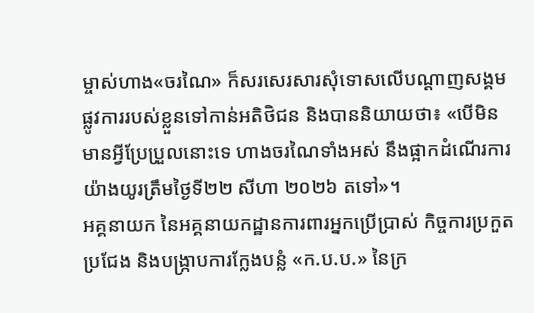ម្ចាស់ហាង«ចរណៃ» ក៏សរសេរសារសុំទោសលើបណ្ដាញសង្គមផ្លូវការរបស់ខ្លួនទៅកាន់អតិថិជន និងបាននិយាយថា៖ «បើមិនមានអ្វីប្រែប្រួលនោះទេ ហាងចរណៃទាំងអស់ នឹងផ្អាកដំណើរការយ៉ាងយូរត្រឹមថ្ងៃទី២២ សីហា ២០២៦ តទៅ»។
អគ្គនាយក នៃអគ្គនាយកដ្ឋានការពារអ្នកប្រើប្រាស់ កិច្ចការប្រកួតប្រជែង និងបង្រ្កាបការក្លែងបន្លំ «ក.ប.ប.» នៃក្រ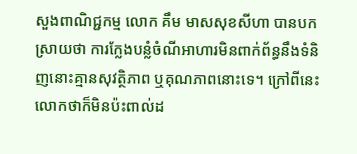សួងពាណិជ្ជកម្ម លោក គឹម មាសសុខសីហា បានបកស្រាយថា ការក្លែងបន្លំចំណីអាហារមិនពាក់ព័ន្ធនឹងទំនិញនោះគ្មានសុវត្ថិភាព ឬគុណភាពនោះទេ។ ក្រៅពីនេះ លោកថាក៏មិនប៉ះពាល់ដ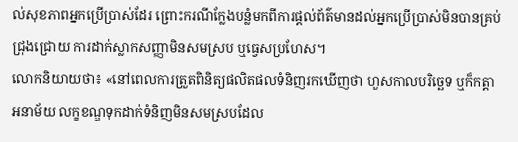ល់សុខភាពអ្នកប្រើប្រាស់ដែរ ព្រោះករណីក្លែងបន្លំមកពីការផ្ដល់ព័ត៌មានដល់អ្នកប្រើប្រាស់មិនបានគ្រប់ជ្រុងជ្រោយ ការដាក់ស្លាកសញ្ញាមិនសមស្រប ឬធ្វេសប្រហែស។
លោកនិយាយថា៖ «នៅពេលការត្រួតពិនិត្យផលិតផលទំនិញរកឃើញថា ហួសកាលបរិច្ឆេទ ឬក៏កត្តាអនាម័យ លក្ខខណ្ឌទុកដាក់ទំនិញមិនសមស្របដែល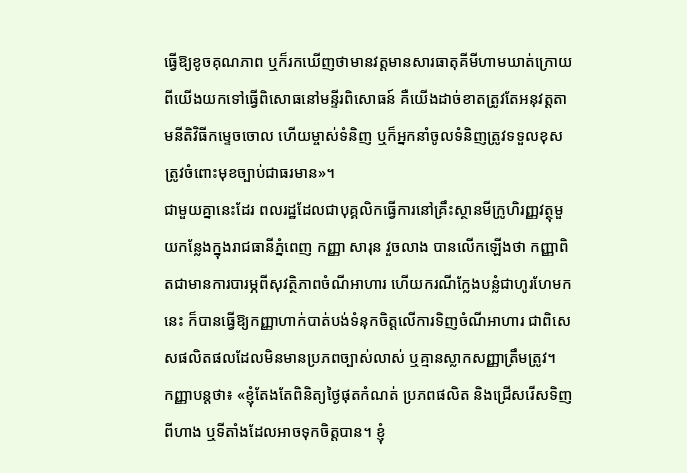ធ្វើឱ្យខូចគុណភាព ឬក៏រកឃើញថាមានវត្តមានសារធាតុគីមីហាមឃាត់ក្រោយពីយើងយកទៅធ្វើពិសោធនៅមន្ទីរពិសោធន៍ គឺយើងដាច់ខាតត្រូវតែអនុវត្តតាមនីតិវិធីកម្ទេចចោល ហើយម្ចាស់ទំនិញ ឬក៏អ្នកនាំចូលទំនិញត្រូវទទួលខុសត្រូវចំពោះមុខច្បាប់ជាធរមាន»។
ជាមួយគ្នានេះដែរ ពលរដ្ឋដែលជាបុគ្គលិកធ្វើការនៅគ្រឹះស្ថានមីក្រូហិរញ្ញវត្ថុមួយកន្លែងក្នុងរាជធានីភ្នំពេញ កញ្ញា សារុន វួចលាង បានលើកឡើងថា កញ្ញាពិតជាមានការបារម្ភពីសុវត្ថិភាពចំណីអាហារ ហើយករណីក្លែងបន្លំជាហូរហែមកនេះ ក៏បានធ្វើឱ្យកញ្ញាហាក់បាត់បង់ទំនុកចិត្តលើការទិញចំណីអាហារ ជាពិសេសផលិតផលដែលមិនមានប្រភពច្បាស់លាស់ ឬគ្មានស្លាកសញ្ញាត្រឹមត្រូវ។
កញ្ញាបន្តថា៖ «ខ្ញុំតែងតែពិនិត្យថ្ងៃផុតកំណត់ ប្រភពផលិត និងជ្រើសរើសទិញពីហាង ឬទីតាំងដែលអាចទុកចិត្តបាន។ ខ្ញុំ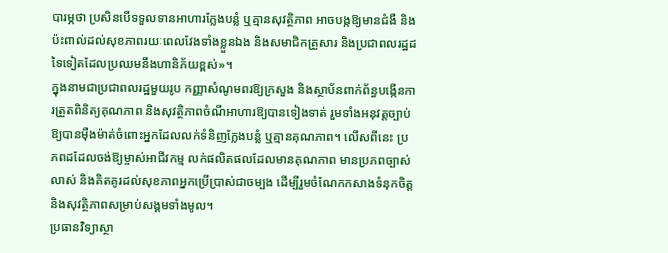បារម្ភថា ប្រសិនបើទទួលទានអាហារក្លែងបន្លំ ឬគ្មានសុវត្ថិភាព អាចបង្កឱ្យមានជំងឺ និងប៉ះពាល់ដល់សុខភាពរយៈពេលវែងទាំងខ្លួនឯង និងសមាជិកគ្រួសារ និងប្រជាពលរដ្ឋដទៃទៀតដែលប្រឈមនឹងហានិភ័យខ្ពស់»។
ក្នុងនាមជាប្រជាពលរដ្ឋមួយរូប កញ្ញាសំណូមពរឱ្យក្រសួង និងស្ថាប័នពាក់ព័ន្ធបង្កើនការត្រួតពិនិត្យគុណភាព និងសុវត្ថិភាពចំណីអាហារឱ្យបានទៀងទាត់ រួមទាំងអនុវត្តច្បាប់ឱ្យបានម៉ឺងម៉ាត់ចំពោះអ្នកដែលលក់ទំនិញក្លែងបន្លំ ឬគ្មានគុណភាព។ លើសពីនេះ ប្រភពដដែលចង់ឱ្យម្ចាស់អាជីវកម្ម លក់ផលិតផលដែលមានគុណភាព មានប្រភពច្បាស់លាស់ និងគិតគូរដល់សុខភាពអ្នកប្រើប្រាស់ជាចម្បង ដើម្បីរួមចំណែកកសាងទំនុកចិត្ត និងសុវត្ថិភាពសម្រាប់សង្គមទាំងមូល។
ប្រធានវិទ្យាស្ថា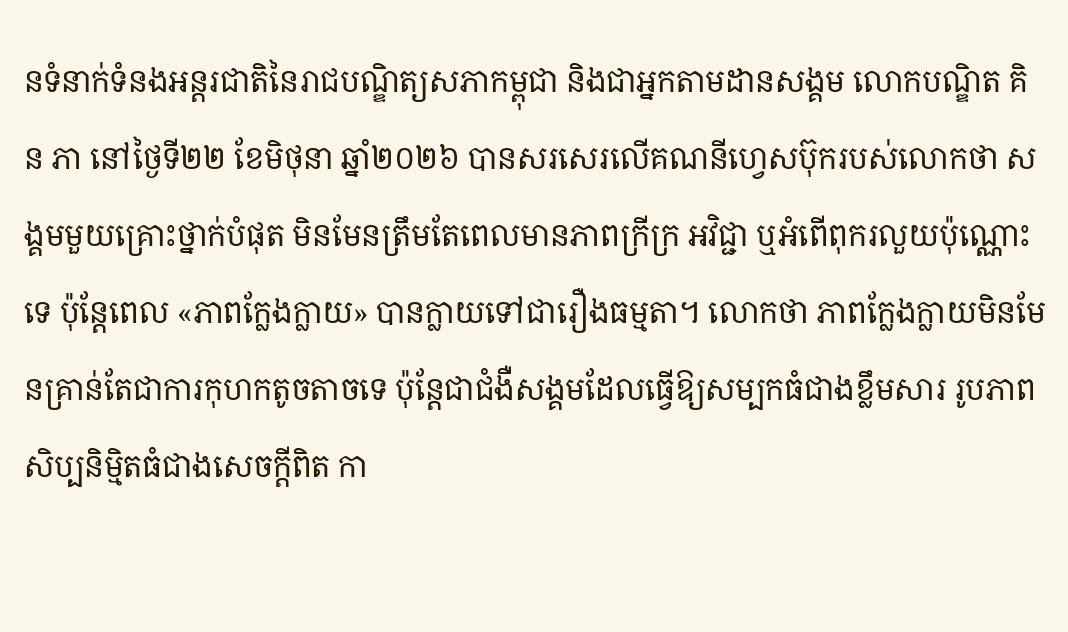នទំនាក់ទំនងអន្តរជាតិនៃរាជបណ្ឌិត្យសភាកម្ពុជា និងជាអ្នកតាមដានសង្គម លោកបណ្ឌិត គិន ភា នៅថ្ងៃទី២២ ខែមិថុនា ឆ្នាំ២០២៦ បានសរសេរលើគណនីហ្វេសប៊ុករបស់លោកថា សង្គមមួយគ្រោះថ្នាក់បំផុត មិនមែនត្រឹមតែពេលមានភាពក្រីក្រ អវិជ្ជា ឬអំពើពុករលួយប៉ុណ្ណោះទេ ប៉ុន្តែពេល «ភាពក្លែងក្លាយ» បានក្លាយទៅជារឿងធម្មតា។ លោកថា ភាពក្លែងក្លាយមិនមែនគ្រាន់តែជាការកុហកតូចតាចទេ ប៉ុន្តែជាជំងឺសង្គមដែលធ្វើឱ្យសម្បកធំជាងខ្លឹមសារ រូបភាពសិប្បនិម្មិតធំជាងសេចក្តីពិត កា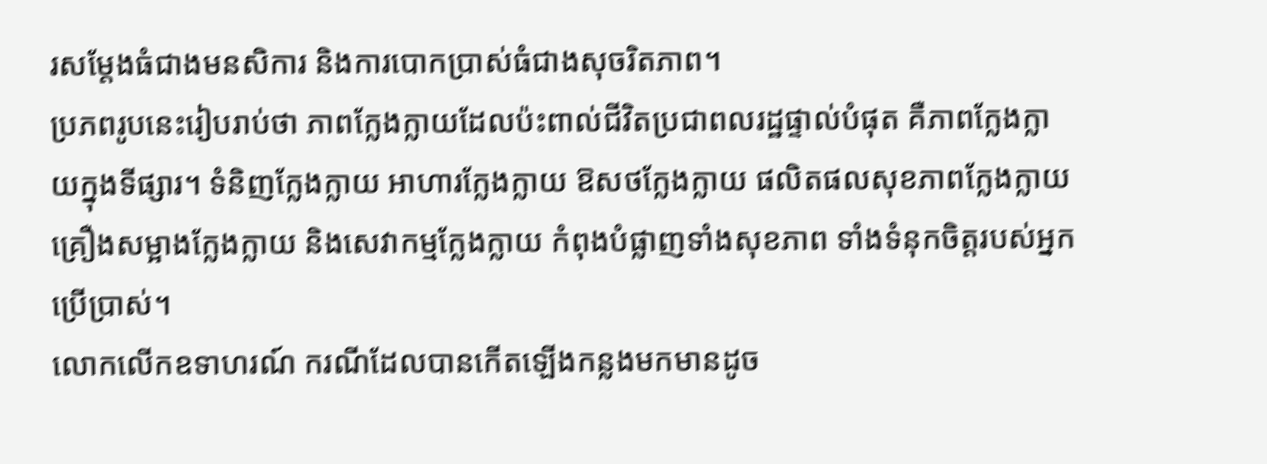រសម្តែងធំជាងមនសិការ និងការបោកប្រាស់ធំជាងសុចរិតភាព។
ប្រភពរូបនេះរៀបរាប់ថា ភាពក្លែងក្លាយដែលប៉ះពាល់ជីវិតប្រជាពលរដ្ឋផ្ទាល់បំផុត គឺភាពក្លែងក្លាយក្នុងទីផ្សារ។ ទំនិញក្លែងក្លាយ អាហារក្លែងក្លាយ ឱសថក្លែងក្លាយ ផលិតផលសុខភាពក្លែងក្លាយ គ្រឿងសម្អាងក្លែងក្លាយ និងសេវាកម្មក្លែងក្លាយ កំពុងបំផ្លាញទាំងសុខភាព ទាំងទំនុកចិត្តរបស់អ្នកប្រើប្រាស់។
លោកលើកឧទាហរណ៍ ករណីដែលបានកើតឡើងកន្លងមកមានដូច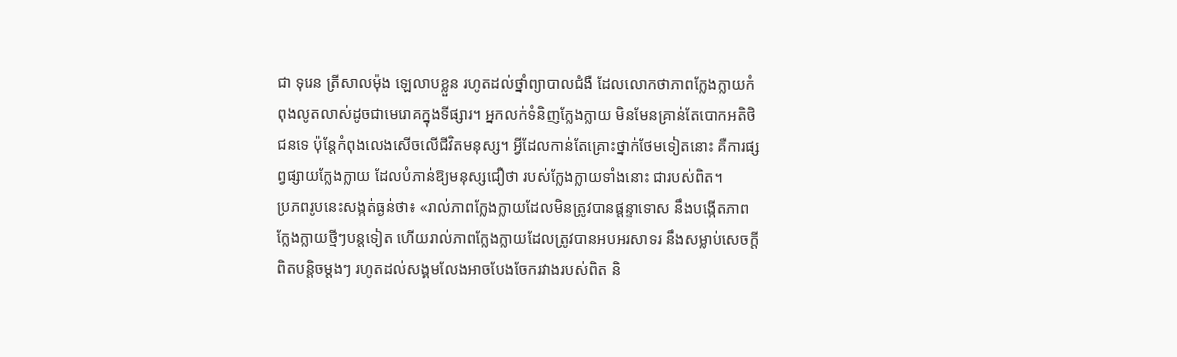ជា ទុរេន ត្រីសាលម៉ុង ឡេលាបខ្លួន រហូតដល់ថ្នាំព្យាបាលជំងឺ ដែលលោកថាភាពក្លែងក្លាយកំពុងលូតលាស់ដូចជាមេរោគក្នុងទីផ្សារ។ អ្នកលក់ទំនិញក្លែងក្លាយ មិនមែនគ្រាន់តែបោកអតិថិជនទេ ប៉ុន្តែកំពុងលេងសើចលើជីវិតមនុស្ស។ អ្វីដែលកាន់តែគ្រោះថ្នាក់ថែមទៀតនោះ គឺការផ្សព្វផ្សាយក្លែងក្លាយ ដែលបំភាន់ឱ្យមនុស្សជឿថា របស់ក្លែងក្លាយទាំងនោះ ជារបស់ពិត។
ប្រភពរូបនេះសង្កត់ធ្ងន់ថា៖ «រាល់ភាពក្លែងក្លាយដែលមិនត្រូវបានផ្តន្ទាទោស នឹងបង្កើតភាពក្លែងក្លាយថ្មីៗបន្តទៀត ហើយរាល់ភាពក្លែងក្លាយដែលត្រូវបានអបអរសាទរ នឹងសម្លាប់សេចក្តីពិតបន្តិចម្តងៗ រហូតដល់សង្គមលែងអាចបែងចែករវាងរបស់ពិត និ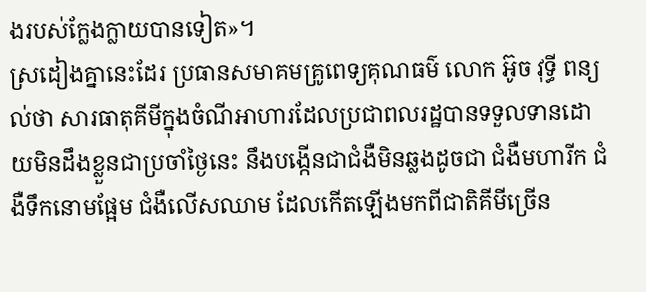ងរបស់ក្លែងក្លាយបានទៀត»។
ស្រដៀងគ្នានេះដែរ ប្រធានសមាគមគ្រូពេទ្យគុណធម៌ លោក អ៊ូច វុទ្ធី ពន្យល់ថា សារធាតុគីមីក្នុងចំណីអាហារដែលប្រជាពលរដ្ឋបានទទួលទានដោយមិនដឹងខ្លួនជាប្រចាំថ្ងៃនេះ នឹងបង្កើនជាជំងឺមិនឆ្លងដូចជា ជំងឺមហារីក ជំងឺទឹកនោមផ្អែម ជំងឺលើសឈាម ដែលកើតឡើងមកពីជាតិគីមីច្រើន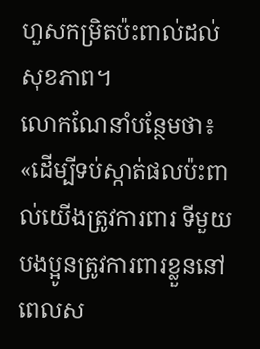ហួសកម្រិតប៉ះពាល់ដល់សុខភាព។
លោកណែនាំបន្ថែមថា៖ «ដើម្បីទប់ស្កាត់ផលប៉ះពាល់យើងត្រូវការពារ ទីមួយបងប្អូនត្រូវការពារខ្លួននៅពេលស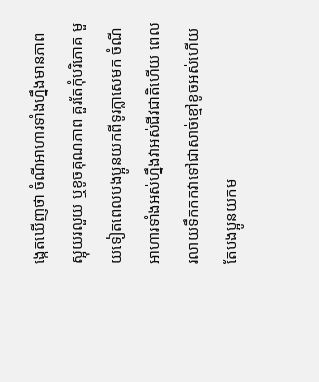ង្កេតឃើញថា ចំណីអាហារទាំងហ្នឹងមានភាពស្អុយរលួយ ឬខូចគុណភាព គួរតែកុំបរិភោគ មួយទៀតពេលបងប្អូនយកពីទូរក្លាសេមក ចំណីអាហារទាំងអស់ហ្នឹងវាអស់ជីវជាតិហើយ ពេលរលាយទឹកកកវាទៅជាសាច់ខ្មៅខូចអស់ហើយតែបងប្អូនយកម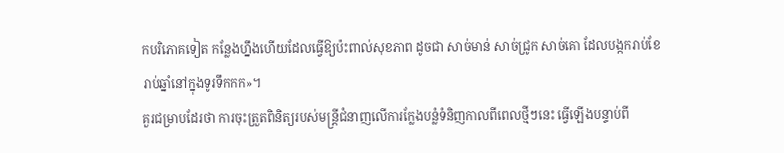កបរិភោគទៀត កន្លែងហ្នឹងហើយដែលធ្វើឱ្យប៉ះពាល់សុខភាព ដូចជា សាច់មាន់ សាច់ជ្រូក សាច់គោ ដែលបង្កករាប់ខែ រាប់ឆ្នាំនៅក្នុងទូរទឹកកក»។
គួរជម្រាបដែរថា ការចុះត្រួតពិនិត្យរបស់មន្រ្តីជំនាញលើការក្លែងបន្លំទំនិញកាលពីពេលថ្មីៗនេះ ធ្វើឡើងបន្ទាប់ពី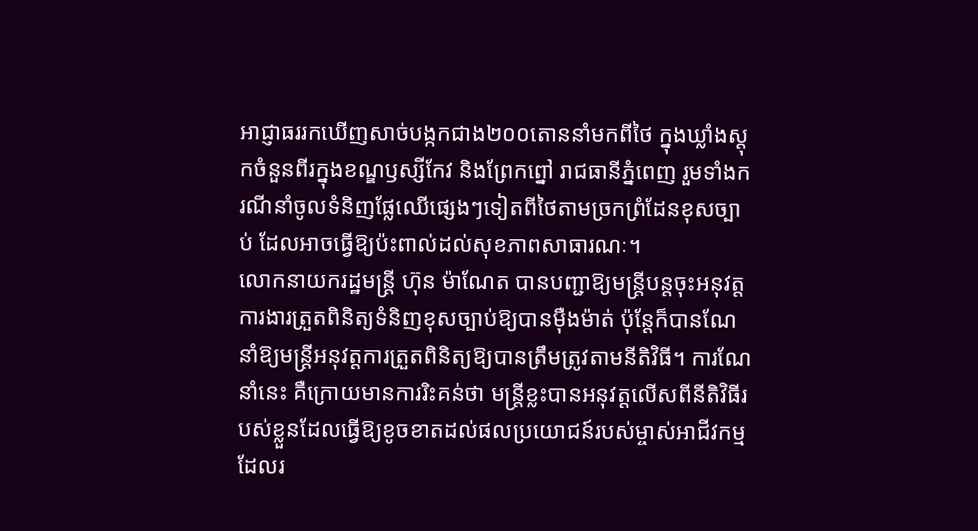អាជ្ញាធររកឃើញសាច់បង្កកជាង២០០តោននាំមកពីថៃ ក្នុងឃ្លាំងស្តុកចំនួនពីរក្នុងខណ្ឌឫស្សីកែវ និងព្រែកព្នៅ រាជធានីភ្នំពេញ រួមទាំងករណីនាំចូលទំនិញផ្លែឈើផ្សេងៗទៀតពីថៃតាមច្រកព្រំដែនខុសច្បាប់ ដែលអាចធ្វើឱ្យប៉ះពាល់ដល់សុខភាពសាធារណៈ។
លោកនាយករដ្ឋមន្រ្តី ហ៊ុន ម៉ាណែត បានបញ្ជាឱ្យមន្រ្តីបន្តចុះអនុវត្តការងារត្រួតពិនិត្យទំនិញខុសច្បាប់ឱ្យបានម៉ឺងម៉ាត់ ប៉ុន្តែក៏បានណែនាំឱ្យមន្រ្តីអនុវត្តការត្រួតពិនិត្យឱ្យបានត្រឹមត្រូវតាមនីតិវិធី។ ការណែនាំនេះ គឺក្រោយមានការរិះគន់ថា មន្រ្តីខ្លះបានអនុវត្តលើសពីនីតិវិធីរបស់ខ្លួនដែលធ្វើឱ្យខូចខាតដល់ផលប្រយោជន៍របស់ម្ចាស់អាជីវកម្មដែលរ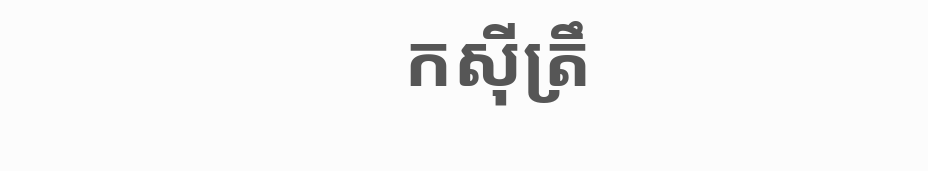កស៊ីត្រឹ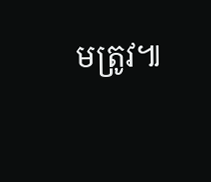មត្រូវ៕